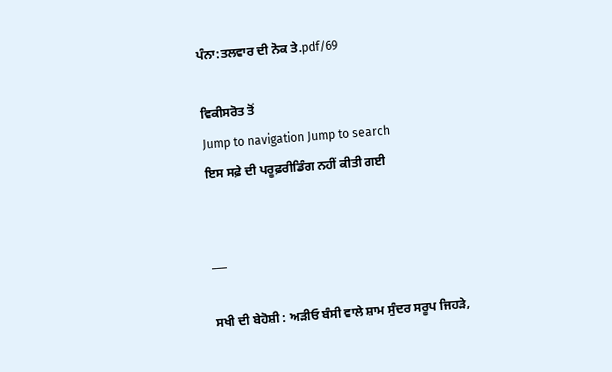ਪੰਨਾ:ਤਲਵਾਰ ਦੀ ਨੋਕ ਤੇ.pdf/69

ਵਿਕੀਸਰੋਤ ਤੋਂ
Jump to navigation Jump to search
ਇਸ ਸਫ਼ੇ ਦੀ ਪਰੂਫ਼ਰੀਡਿੰਗ ਨਹੀਂ ਕੀਤੀ ਗਈ


___

ਸਖੀ ਦੀ ਬੇਹੋਸ਼ੀ : ਅੜੀਓ ਬੰਸੀ ਵਾਲੇ ਸ਼ਾਮ ਸੁੰਦਰ ਸਰੂਪ ਜਿਹੜੇ,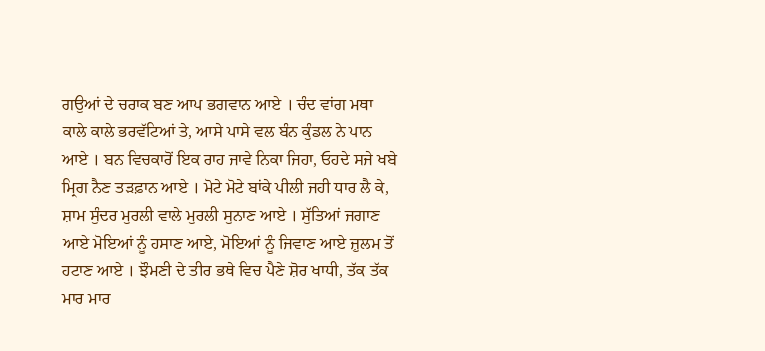ਗਉਆਂ ਦੇ ਚਰਾਕ ਬਣ ਆਪ ਭਗਵਾਨ ਆਏ । ਚੰਦ ਵਾਂਗ ਮਥਾ ਕਾਲੇ ਕਾਲੇ ਭਰਵੱਟਿਆਂ ਤੇ, ਆਸੇ ਪਾਸੇ ਵਲ ਬੰਨ ਕੁੰਡਲ ਨੇ ਪਾਨ ਆਏ । ਬਨ ਵਿਚਕਾਰੋਂ ਇਕ ਰਾਹ ਜਾਵੇ ਨਿਕਾ ਜਿਹਾ, ਓਹਦੇ ਸਜੇ ਖਬੇ ਮ੍ਰਿਗ ਨੈਣ ਤੜਫ਼ਾਨ ਆਏ । ਮੋਟੇ ਮੋਟੇ ਬਾਂਕੇ ਪੀਲੀ ਜਹੀ ਧਾਰ ਲੈ ਕੇ, ਸ਼ਾਮ ਸੁੰਦਰ ਮੁਰਲੀ ਵਾਲੇ ਮੁਰਲੀ ਸੁਨਾਣ ਆਏ । ਸੁੱਤਿਆਂ ਜਗਾਣ ਆਏ ਮੋਇਆਂ ਨੂੰ ਹਸਾਣ ਆਏ, ਮੋਇਆਂ ਨੂੰ ਜਿਵਾਣ ਆਏ ਜ਼ੁਲਮ ਤੋਂ ਹਟਾਣ ਆਏ । ਝੌਮਣੀ ਦੇ ਤੀਰ ਭਥੇ ਵਿਚ ਪੈਣੇ ਸ਼ੋਰ ਖਾਧੀ, ਤੱਕ ਤੱਕ ਮਾਰ ਮਾਰ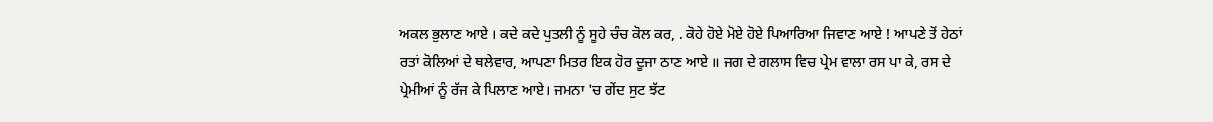ਅਕਲ ਭੁਲਾਣ ਆਏ । ਕਦੇ ਕਦੇ ਪੁਤਲੀ ਨੂੰ ਸੂਹੇ ਚੰਚ ਕੋਲ ਕਰ, . ਕੋਹੇ ਹੋਏ ਮੋਏ ਹੋਏ ਪਿਆਰਿਆ ਜਿਵਾਣ ਆਏ ! ਆਪਣੇ ਤੋਂ ਹੇਠਾਂ ਰਤਾਂ ਕੋਲਿਆਂ ਦੇ ਥਲੇਵਾਰ, ਆਪਣਾ ਮਿਤਰ ਇਕ ਹੋਰ ਦੂਜਾ ਠਾਣ ਆਏ ॥ ਜਗ ਦੇ ਗਲਾਸ ਵਿਚ ਪ੍ਰੇਮ ਵਾਲਾ ਰਸ ਪਾ ਕੇ, ਰਸ ਦੇ ਪ੍ਰੇਮੀਆਂ ਨੂੰ ਰੱਜ ਕੇ ਪਿਲਾਣ ਆਏ। ਜਮਨਾ 'ਚ ਗੇਂਦ ਸੁਟ ਝੱਟ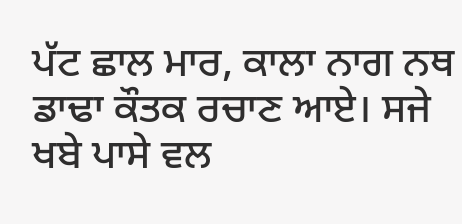ਪੱਟ ਛਾਲ ਮਾਰ, ਕਾਲਾ ਨਾਗ ਨਥ ਡਾਢਾ ਕੌਤਕ ਰਚਾਣ ਆਏ। ਸਜੇ ਖਬੇ ਪਾਸੇ ਵਲ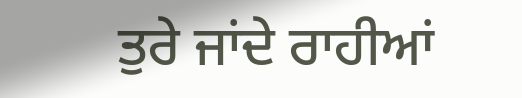ਤੁਰੇ ਜਾਂਦੇ ਰਾਹੀਆਂ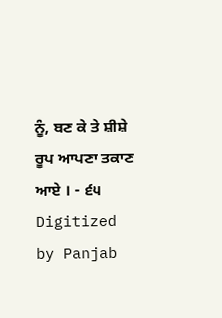ਨੂੰ, ਬਣ ਕੇ ਤੇ ਸ਼ੀਸ਼ੇ ਰੂਪ ਆਪਣਾ ਤਕਾਣ ਆਏ । - ੬੫ Digitized by Panjab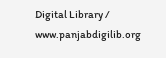Digital Library / www.panjabdigilib.org